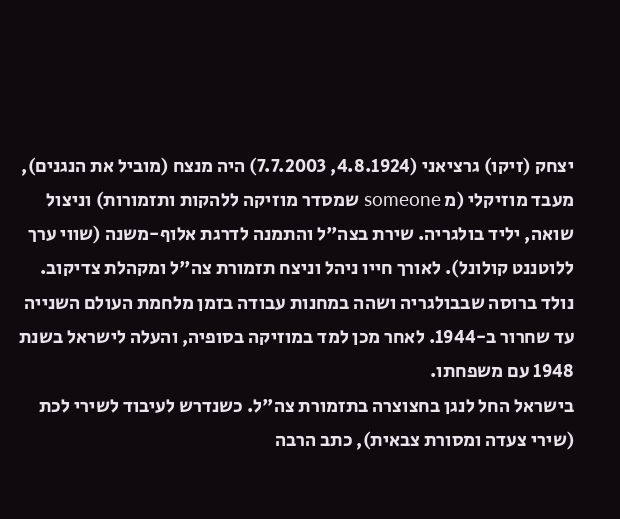יצחק (זיקו) גרציאני (4.8.1924, 7.7.2003) היה מנצח (מוביל את הנגנים), מעבד מוזיקלי (מ someone שמסדר מוזיקה ללהקות ותזמורות) וניצול שואה, יליד בולגריה. שירת בצה"ל והתמנה לדרגת אלוף-משנה (שווי ערך ללוטננט קולונל). לאורך חייו ניהל וניצח תזמורת צה"ל ומקהלת צדיקוב.
נולד ברוסה שבבולגריה ושהה במחנות עבודה בזמן מלחמת העולם השנייה עד שחרור ב-1944. לאחר מכן למד במוזיקה בסופיה, והעלה לישראל בשנת 1948 עם משפחתו.
בישראל החל לנגן בחצוצרה בתזמורת צה"ל. כשנדרש לעיבוד לשירי לכת (שירי צעדה ומסורת צבאית), כתב הרבה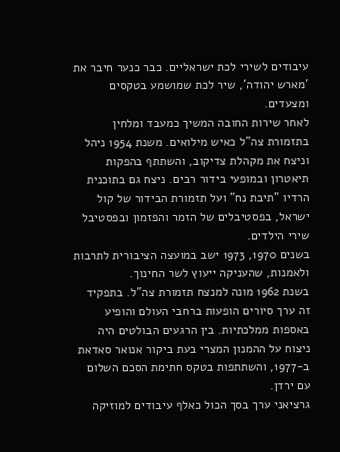עיבודים לשירי לכת ישראליים. כבר כנער חיבר את 'מארש יהודה', שיר לכת שמושמע בטקסים ומצעדים.
לאחר שירות החובה המשיך כמעבד ומלחין בתזמורת צה"ל כאיש מילואים. משנת 1954 ניהל וניצח את מקהלת צדיקוב, והשתתף בהפקות תיאטרון ובמופעי בידור רבים. ניצח גם בתוכנית הרדיו "תיבת נח" ועל תזמורת הבידור של קול ישראל, בפסטיבלים של הזמר והפזמון ובפסטיבל שירי הילדים.
בשנים 1970, 1973 ישב במועצה הציבורית לתרבות ולאמנות, שהעניקה ייעוץ לשר החינוך.
בשנת 1962 מונה למנצח תזמורת צה"ל. בתפקיד זה ערך סיורים הופעות ברחבי העולם והופיע באספות ממלכתיות. בין הרגעים הבולטים היה ניצוח על ההמנון המצרי בעת ביקור אנואר סאדאת ב-1977, והשתתפות בטקס חתימת הסכם השלום עם ירדן.
גרציאני ערך בסך הכול כאלף עיבודים למוזיקה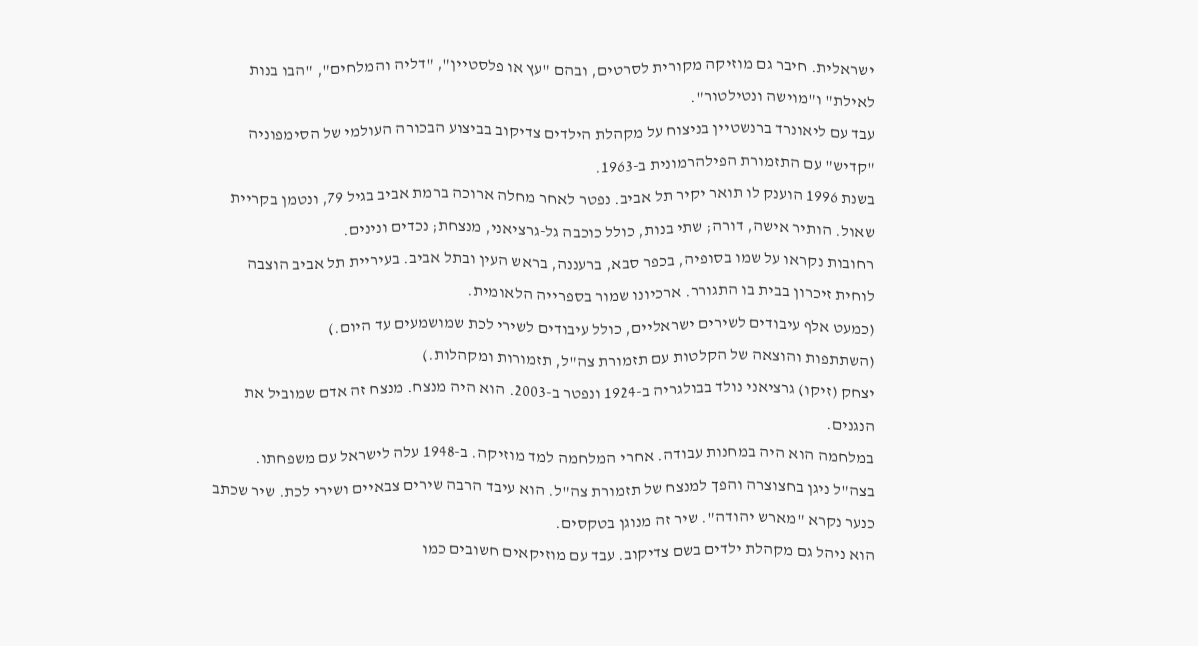ישראלית. חיבר גם מוזיקה מקורית לסרטים, ובהם "עץ או פלסטיין", "דליה והמלחים", "הבו בנות לאילת" ו"מוישה ונטילטור".
עבד עם ליאונרד ברנשטיין בניצוח על מקהלת הילדים צדיקוב בביצוע הבכורה העולמי של הסימפוניה "קדיש" עם התזמורת הפילהרמונית ב-1963.
בשנת 1996 הוענק לו תואר יקיר תל אביב. נפטר לאחר מחלה ארוכה ברמת אביב בגיל 79, ונטמן בקריית שאול. הותיר אישה, דורה; שתי בנות, כולל כוכבה גל-גרציאני, מנצחת; נכדים ונינים.
רחובות נקראו על שמו בסופיה, בכפר סבא, ברעננה, בראש העין ובתל אביב. בעיריית תל אביב הוצבה לוחית זיכרון בבית בו התגורר. ארכיונו שמור בספרייה הלאומית.
(כמעט אלף עיבודים לשירים ישראליים, כולל עיבודים לשירי לכת שמושמעים עד היום.)
(השתתפות והוצאה של הקלטות עם תזמורת צה"ל, תזמורות ומקהלות.)
יצחק (זיקו) גרציאני נולד בבולגריה ב-1924 ונפטר ב-2003. הוא היה מנצח. מנצח זה אדם שמוביל את הנגנים.
במלחמה הוא היה במחנות עבודה. אחרי המלחמה למד מוזיקה. ב-1948 עלה לישראל עם משפחתו.
בצה"ל ניגן בחצוצרה והפך למנצח של תזמורת צה"ל. הוא עיבד הרבה שירים צבאיים ושירי לכת. שיר שכתב כנער נקרא "מארש יהודה". שיר זה מנוגן בטקסים.
הוא ניהל גם מקהלת ילדים בשם צדיקוב. עבד עם מוזיקאים חשובים כמו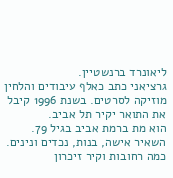ליאונרד ברנשטיין.
גרציאני כתב כאלף עיבודים והלחין מוזיקה לסרטים. בשנת 1996 קיבל את התואר יקיר תל אביב.
הוא מת ברמת אביב בגיל 79. השאיר אישה, בנות, נכדים ונינים. כמה רחובות וקיר זיכרון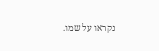נקראו על שמו.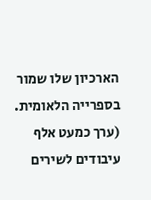הארכיון שלו שמור בספרייה הלאומית.
(ערך כמעט אלף עיבודים לשירים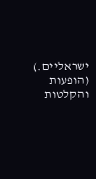ישראליים.)
(הופעות והקלטות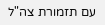עם תזמורת צה"ל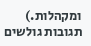ומקהלות.)
תגובות גולשים